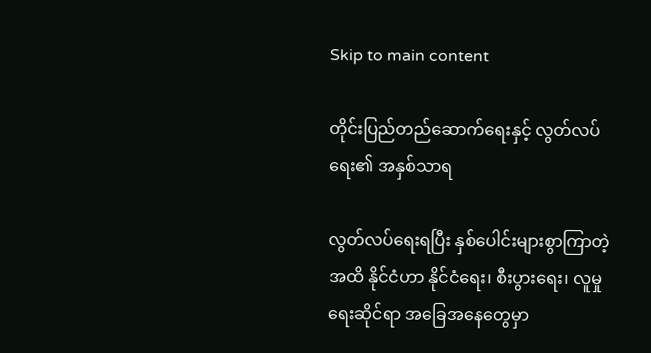Skip to main content

တိုင်းပြည်တည်ဆောက်ရေးနှင့် လွတ်လပ်ရေး၏ အနှစ်သာရ

လွတ်လပ်ရေးရပြီး နှစ်ပေါင်းများစွာကြာတဲ့အထိ နိုင်ငံဟာ နိုင်ငံရေး၊ စီးပွားရေး၊ လူမှုရေးဆိုင်ရာ အခြေအနေတွေမှာ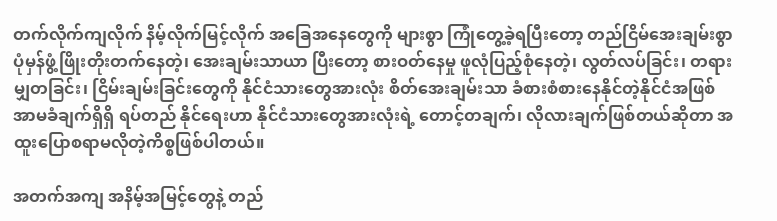တက်လိုက်ကျလိုက် နိမ့်လိုက်မြင့်လိုက် အခြေအနေတွေကို များစွာ ကြုံတွေ့ခဲ့ရပြီးတော့ တည်ငြိမ်အေးချမ်းစွာ ပုံမှန်ဖွံ့ဖြိုးတိုးတက်နေတဲ့၊ အေးချမ်းသာယာ ပြီးတော့ စားဝတ်နေမှု ဖူလုံပြည့်စုံနေတဲ့၊ လွတ်လပ်ခြင်း၊ တရားမျှတခြင်း၊ ငြိမ်းချမ်းခြင်းတွေကို နိုင်ငံသားတွေအားလုံး စိတ်အေးချမ်းသာ ခံစားစံစားနေနိုင်တဲ့နိုင်ငံအဖြစ် အာမခံချက်ရှိရှိ ရပ်တည် နိုင်ရေးဟာ နိုင်ငံသားတွေအားလုံးရဲ့ တောင့်တချက်၊ လိုလားချက်ဖြစ်တယ်ဆိုတာ အထူးပြောစရာမလိုတဲ့ကိစ္စဖြစ်ပါတယ်။

အတက်အကျ အနိမ့်အမြင့်တွေနဲ့ တည်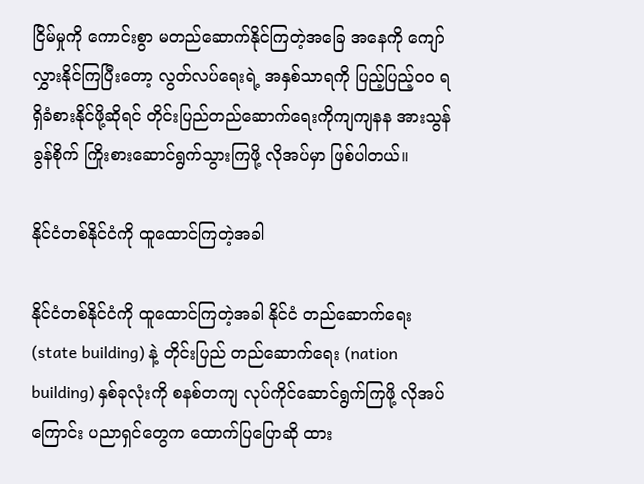ငြိမ်မှုကို ကောင်းစွာ မတည်ဆောက်နိုင်ကြတဲ့အခြေ အနေကို ကျော်လွှားနိုင်ကြပြီးတော့ လွတ်လပ်ရေးရဲ့ အနှစ်သာရကို ပြည့်ပြည့်ဝဝ ရရှိခံစားနိုင်ဖို့ဆိုရင် တိုင်းပြည်တည်ဆောက်ရေးကိုကျကျနန အားသွန် ခွန်စိုက် ကြိုးစားဆောင်ရွက်သွားကြဖို့ လိုအပ်မှာ ဖြစ်ပါတယ်။

နိုင်ငံတစ်နိုင်ငံကို ထူထောင်ကြတဲ့အခါ

နိုင်ငံတစ်နိုင်ငံကို ထူထောင်ကြတဲ့အခါ နိုင်ငံ တည်ဆောက်ရေး (state building) နဲ့ တိုင်းပြည် တည်ဆောက်ရေး (nation building) နှစ်ခုလုံးကို စနစ်တကျ လုပ်ကိုင်ဆောင်ရွက်ကြဖို့ လိုအပ် ကြောင်း ပညာရှင်တွေက ထောက်ပြပြောဆို ထား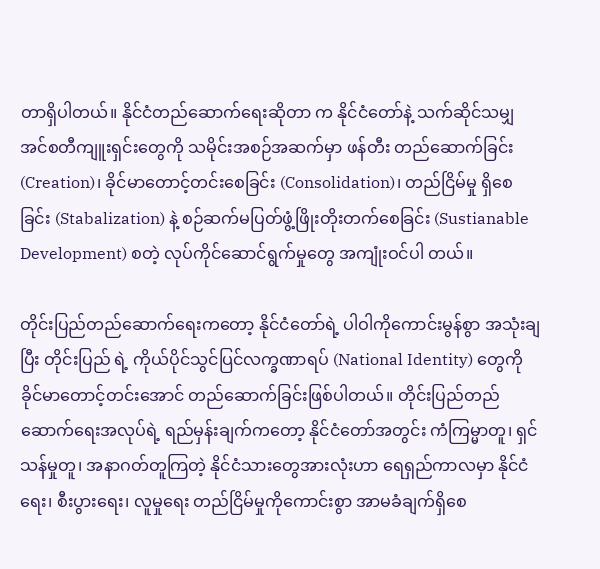တာရှိပါတယ်။ နိုင်ငံတည်ဆောက်ရေးဆိုတာ က နိုင်ငံတော်နဲ့ သက်ဆိုင်သမျှ အင်စတီကျူးရှင်းတွေကို သမိုင်းအစဉ်အဆက်မှာ ဖန်တီး တည်ဆောက်ခြင်း (Creation)၊ ခိုင်မာတောင့်တင်းစေခြင်း (Consolidation)၊ တည်ငြိမ်မှု ရှိစေခြင်း (Stabalization) နဲ့ စဉ်ဆက်မပြတ်ဖွံ့ဖြိုးတိုးတက်စေခြင်း (Sustianable Development) စတဲ့ လုပ်ကိုင်ဆောင်ရွက်မှုတွေ အကျုံးဝင်ပါ တယ်။

တိုင်းပြည်တည်ဆောက်ရေးကတော့ နိုင်ငံတော်ရဲ့ ပါဝါကိုကောင်းမွန်စွာ အသုံးချပြီး တိုင်းပြည် ရဲ့ ကိုယ်ပိုင်သွင်ပြင်လက္ခဏာရပ် (National Identity) တွေကို ခိုင်မာတောင့်တင်းအောင် တည်ဆောက်ခြင်းဖြစ်ပါတယ်။ တိုင်းပြည်တည်ဆောက်ရေးအလုပ်ရဲ့ ရည်မှန်းချက်ကတော့ နိုင်ငံတော်အတွင်း ကံကြမ္မာတူ၊ ရှင်သန်မှုတူ၊ အနာဂတ်တူကြတဲ့ နိုင်ငံသားတွေအားလုံးဟာ ရေရှည်ကာလမှာ နိုင်ငံရေး၊ စီးပွားရေး၊ လူမှုရေး တည်ငြိမ်မှုကိုကောင်းစွာ အာမခံချက်ရှိစေ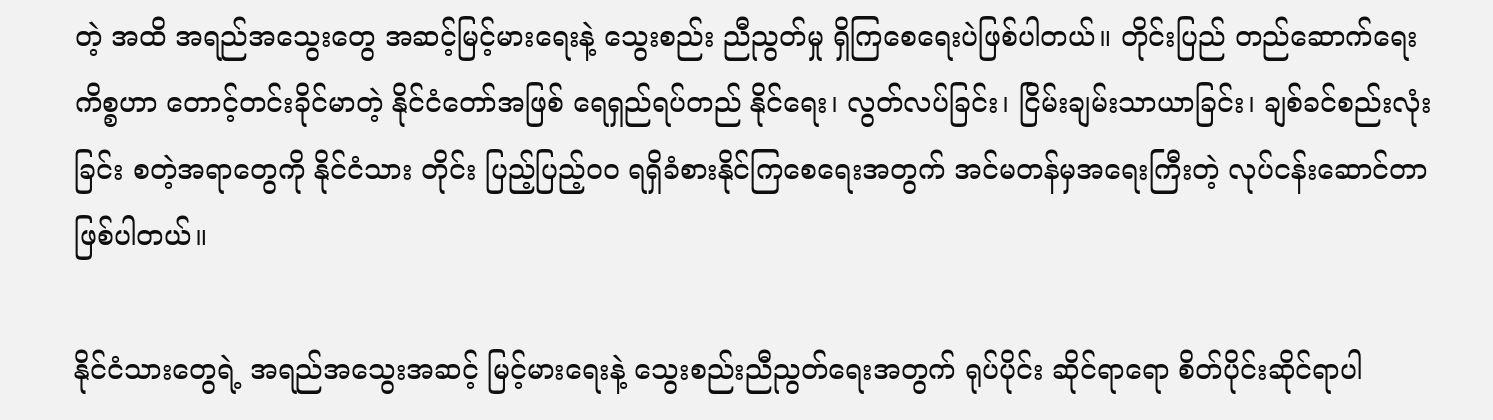တဲ့ အထိ အရည်အသွေးတွေ အဆင့်မြင့်မားရေးနဲ့ သွေးစည်း ညီညွတ်မှု ရှိကြစေရေးပဲဖြစ်ပါတယ်။ တိုင်းပြည် တည်ဆောက်ရေးကိစ္စဟာ တောင့်တင်းခိုင်မာတဲ့ နိုင်ငံတော်အဖြစ် ရေရှည်ရပ်တည် နိုင်ရေး၊ လွတ်လပ်ခြင်း၊ ငြိမ်းချမ်းသာယာခြင်း၊ ချစ်ခင်စည်းလုံးခြင်း စတဲ့အရာတွေကို နိုင်ငံသား တိုင်း ပြည့်ပြည့်ဝဝ ရရှိခံစားနိုင်ကြစေရေးအတွက် အင်မတန်မှအရေးကြီးတဲ့ လုပ်ငန်းဆောင်တာ ဖြစ်ပါတယ်။

နိုင်ငံသားတွေရဲ့ အရည်အသွေးအဆင့် မြင့်မားရေးနဲ့ သွေးစည်းညီညွတ်ရေးအတွက် ရုပ်ပိုင်း ဆိုင်ရာရော စိတ်ပိုင်းဆိုင်ရာပါ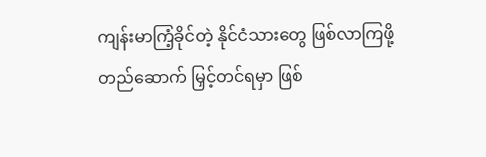ကျန်းမာကြံ့ခိုင်တဲ့ နိုင်ငံသားတွေ ဖြစ်လာကြဖို့ တည်ဆောက် မြှင့်တင်ရမှာ ဖြစ်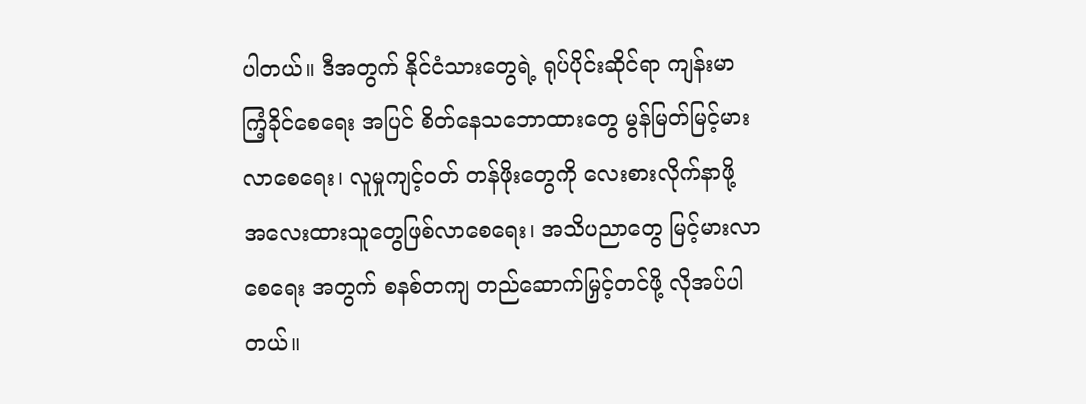ပါတယ်။ ဒီအတွက် နိုင်ငံသားတွေရဲ့ ရုပ်ပိုင်းဆိုင်ရာ ကျန်းမာကြံ့ခိုင်စေရေး အပြင် စိတ်နေသဘောထားတွေ မွန်မြတ်မြင့်မားလာစေရေး၊ လူမှုကျင့်ဝတ် တန်ဖိုးတွေကို လေးစားလိုက်နာဖို့ အလေးထားသူတွေဖြစ်လာစေရေး၊ အသိပညာတွေ မြင့်မားလာ စေရေး အတွက် စနစ်တကျ တည်ဆောက်မြှင့်တင်ဖို့ လိုအပ်ပါတယ်။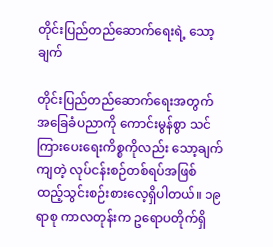တိုင်းပြည်တည်ဆောက်ရေးရဲ့ သော့ချက်

တိုင်းပြည်တည်ဆောက်ရေးအတွက် အခြေခံပညာကို ကောင်းမွန်စွာ သင်ကြားပေးရေးကိစ္စကိုလည်း သော့ချက်ကျတဲ့ လုပ်ငန်းစဉ်တစ်ရပ်အဖြစ် ထည့်သွင်းစဉ်းစားလေ့ရှိပါတယ်။ ၁၉ ရာစု ကာလတုန်းက ဥရောပတိုက်ရှိ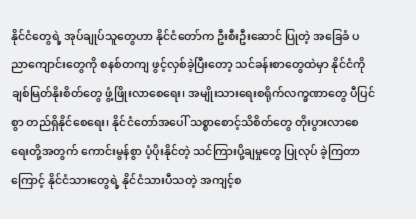နိုင်ငံတွေရဲ့ အုပ်ချုပ်သူတွေဟာ နိုင်ငံတော်က ဦးစီးဦးဆောင် ပြုတဲ့ အခြေခံ ပညာကျောင်းတွေကို စနစ်တကျ ဖွင့်လှစ်ခဲ့ပြီးတော့ သင်ခန်းစာတွေထဲမှာ နိုင်ငံကို ချစ်မြတ်နိုးစိတ်တွေ ဖွံ့ဖြိုးလာစေရေး၊ အမျိုးသားရေးစရိုက်လက္ခဏာတွေ ပီပြင်စွာ တည်ရှိနိုင်စေရေး၊ နိုင်ငံတော်အပေါ် သစ္စာစောင့်သိစိတ်တွေ တိုးပွားလာစေရေးတို့အတွက် ကောင်းမွန်စွာ ပံ့ပိုးနိုင်တဲ့ သင်ကြားပို့ချမှုတွေ ပြုလုပ် ခဲ့ကြတာကြောင့် နိုင်ငံသားတွေရဲ့ နိုင်ငံသားပီသတဲ့ အကျင့်စ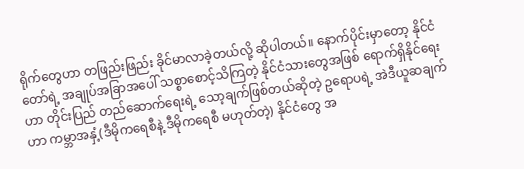ရိုက်တွေဟာ တဖြည်းဖြည်း ခိုင်မာလာခဲ့တယ်လို့ ဆိုပါတယ်။ နောက်ပိုင်းမှာတော့ နိုင်ငံတော်ရဲ့ အချုပ်အခြာအပေါ် သစ္စာစောင့်သိကြတဲ့ နိုင်ငံသားတွေအဖြစ် ရောက်ရှိနိုင်ရေးဟာ တိုင်းပြည် တည်ဆောက်ရေးရဲ့ သော့ချက်ဖြစ်တယ်ဆိုတဲ့ ဥရောပရဲ့ အဲဒီယူဆချက်ဟာ ကမ္ဘာအနှံ့(ဒီမိုကရေစီနဲ့ ဒီမိုကရေစီ မဟုတ်တဲ့) နိုင်ငံတွေ အ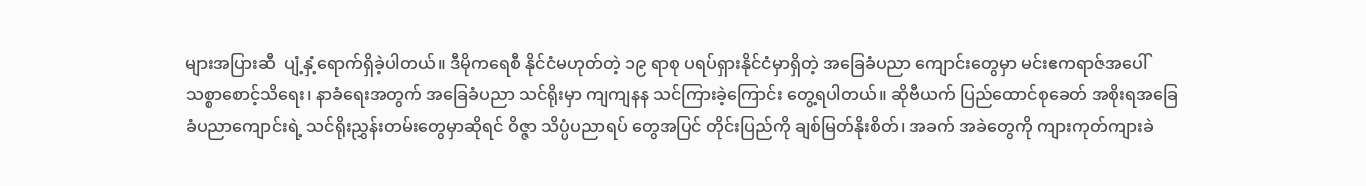များအပြားဆီ  ပျံ့နှံ့ရောက်ရှိခဲ့ပါတယ်။ ဒီမိုကရေစီ နိုင်ငံမဟုတ်တဲ့ ၁၉ ရာစု ပရပ်ရှားနိုင်ငံမှာရှိတဲ့ အခြေခံပညာ ကျောင်းတွေမှာ မင်းဧကရာဇ်အပေါ် သစ္စာစောင့်သိရေး၊ နာခံရေးအတွက် အခြေခံပညာ သင်ရိုးမှာ ကျကျနန သင်ကြားခဲ့ကြောင်း တွေ့ရပါတယ်။ ဆိုဗီယက် ပြည်ထောင်စုခေတ် အစိုးရအခြေခံပညာကျောင်းရဲ့ သင်ရိုးညွှန်းတမ်းတွေမှာဆိုရင် ဝိဇ္ဇာ သိပ္ပံပညာရပ် တွေအပြင် တိုင်းပြည်ကို ချစ်မြတ်နိုးစိတ်၊ အခက် အခဲတွေကို ကျားကုတ်ကျားခဲ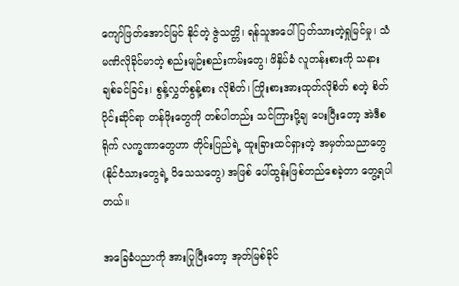ကျော်ဖြတ်အောင်မြင် နိုင်တဲ့ ဇွဲသတ္တိ၊ ရန်သူအပေါ် ပြတ်သားတဲ့ရှုမြင်မှု၊ သံမဏိလိုခိုင်မာတဲ့ စည်းမျဉ်းစည်းကမ်းတွေ၊ ဖိနှိပ်ခံ လူတန်းစားကို သနားချစ်ခင်ခြင်း၊ စွန့်လွှတ်စွန့်စား လိုစိတ်၊ ကြိုးစားအားထုတ်လိုစိတ် စတဲ့ စိတ်ပိုင်းဆိုင်ရာ တန်ဖိုးတွေကို တစ်ပါတည်း သင်ကြားပို့ချ ပေးပြီးတော့ အဲဒီစရိုက် လက္ခဏာတွေဟာ တိုင်းပြည်ရဲ့ ထူးခြားထင်ရှားတဲ့ အမှတ်သညာတွေ (နိုင်ငံသားတွေရဲ့ ဝိသေသတွေ) အဖြစ် ပေါ်ထွန်းဖြစ်တည်စေခဲ့တာ တွေ့ရပါတယ်။

အခြေခံပညာကို အားပြုပြီးတော့ အုတ်မြစ်ခိုင်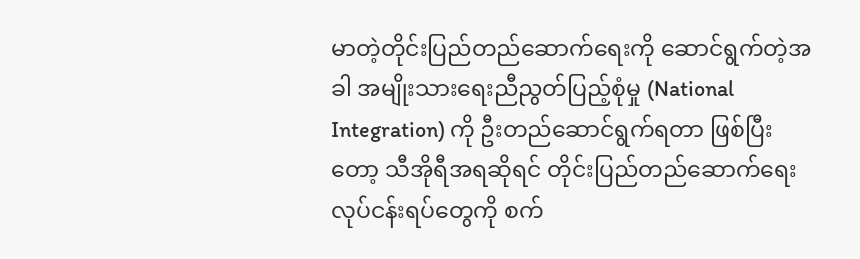မာတဲ့တိုင်းပြည်တည်ဆောက်ရေးကို ဆောင်ရွက်တဲ့အခါ အမျိုးသားရေးညီညွတ်ပြည့်စုံမှု (National Integration) ကို ဦးတည်ဆောင်ရွက်ရတာ ဖြစ်ပြီးတော့ သီအိုရီအရဆိုရင် တိုင်းပြည်တည်ဆောက်ရေး လုပ်ငန်းရပ်တွေကို စက်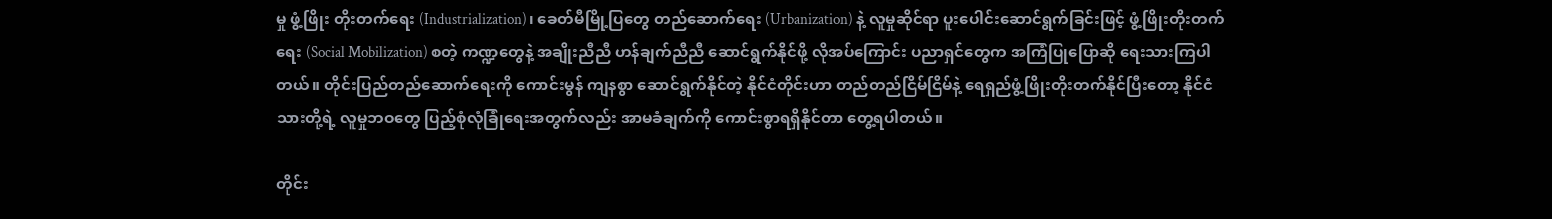မှု ဖွံ့ဖြိုး တိုးတက်ရေး (Industrialization)၊ ခေတ်မီမြို့ပြတွေ တည်ဆောက်ရေး (Urbanization) နဲ့ လူမှုဆိုင်ရာ ပူးပေါင်းဆောင်ရွက်ခြင်းဖြင့် ဖွံ့ဖြိုးတိုးတက်ရေး (Social Mobilization) စတဲ့ ကဏ္ဍတွေနဲ့ အချိုးညီညီ ဟန်ချက်ညီညီ ဆောင်ရွက်နိုင်ဖို့ လိုအပ်ကြောင်း ပညာရှင်တွေက အကြံပြုပြောဆို ရေးသားကြပါတယ်။ တိုင်းပြည်တည်ဆောက်ရေးကို ကောင်းမွန် ကျနစွာ ဆောင်ရွက်နိုင်တဲ့ နိုင်ငံတိုင်းဟာ တည်တည်ငြိမ်ငြိမ်နဲ့ ရေရှည်ဖွံ့ဖြိုးတိုးတက်နိုင်ပြီးတော့ နိုင်ငံ သားတို့ရဲ့ လူမှုဘဝတွေ ပြည့်စုံလုံခြုံရေးအတွက်လည်း အာမခံချက်ကို ကောင်းစွာရရှိနိုင်တာ တွေ့ရပါတယ်။

တိုင်း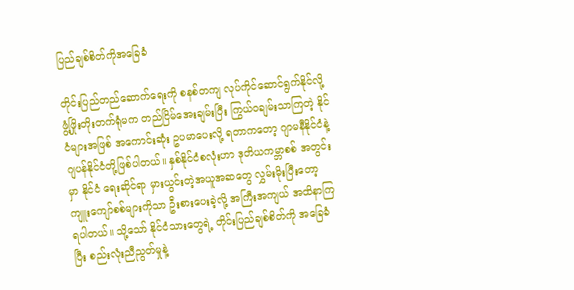ပြည်ချစ်စိတ်ကိုအခြေခံ

တိုင်းပြည်တည်ဆောက်ရေးကို စနစ်တကျ လုပ်ကိုင်ဆောင်ရွက်နိုင်လို့ ဖွံ့ဖြိုးတိုးတက်ရုံမက တည်ငြိမ်အေးချမ်းပြီး ကြွယ်ဝချမ်းသာကြတဲ့ နိုင်ငံများအဖြစ် အကောင်းဆုံး ဥပမာပေးလို့ ရတာကတော့ ဂျာမနီနိုင်ငံနဲ့ ဂျပန်နိုင်ငံတို့ဖြစ်ပါတယ်။ နှစ်နိုင်ငံစလုံးဟာ ဒုတိယကမ္ဘာစစ် အတွင်းမှာ နိုင်ငံ ရေးဆိုင်ရာ မှားယွင်းတဲ့အယူအဆတွေ လွှမ်းမိုးပြီးတော့ ကျူးကျော်စစ်များကိုသာ ဦးစားပေးခဲ့လို့ အကြီးအကျယ် အထိနာကြရပါတယ်။ သို့သော် နိုင်ငံသားတွေရဲ့ တိုင်းပြည်ချစ်စိတ်ကို အခြေခံပြီး စည်းလုံးညီညွတ်မှုနဲ့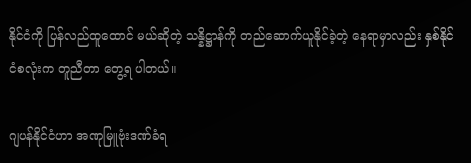နိုင်ငံကို ပြန်လည်ထူထောင် မယ်ဆိုတဲ့ သန္နိဋ္ဌာန်ကို တည်ဆောက်ယူနိုင်ခဲ့တဲ့ နေရာမှာလည်း နှစ်နိုင်ငံစလုံးက တူညီတာ တွေ့ရ ပါတယ်။

ဂျပန်နိုင်ငံဟာ အဏုမြူဗုံးဒဏ်ခံရ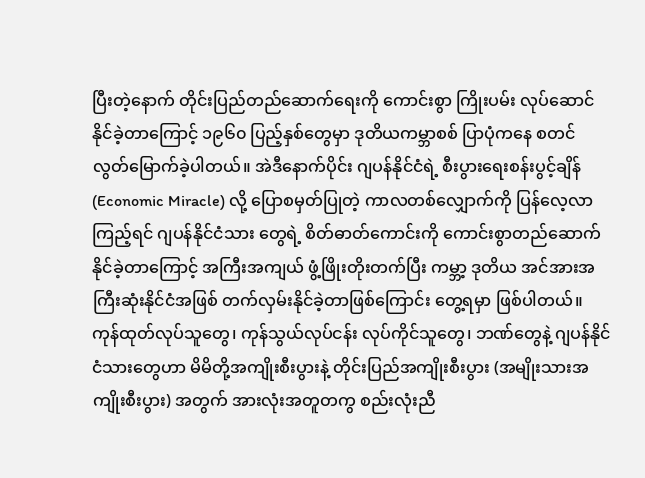ပြီးတဲ့နောက် တိုင်းပြည်တည်ဆောက်ရေးကို ကောင်းစွာ ကြိုးပမ်း လုပ်ဆောင်နိုင်ခဲ့တာကြောင့် ၁၉၆၀ ပြည့်နှစ်တွေမှာ ဒုတိယကမ္ဘာစစ် ပြာပုံကနေ စတင် လွတ်မြောက်ခဲ့ပါတယ်။ အဲဒီနောက်ပိုင်း ဂျပန်နိုင်ငံရဲ့ စီးပွားရေးစန်းပွင့်ချိန် (Economic Miracle) လို့ ပြောစမှတ်ပြုတဲ့ ကာလတစ်လျှောက်ကို ပြန်လေ့လာကြည့်ရင် ဂျပန်နိုင်ငံသား တွေရဲ့ စိတ်ဓာတ်ကောင်းကို ကောင်းစွာတည်ဆောက် နိုင်ခဲ့တာကြောင့် အကြီးအကျယ် ဖွံ့ဖြိုးတိုးတက်ပြီး ကမ္ဘာ့ ဒုတိယ အင်အားအကြီးဆုံးနိုင်ငံအဖြစ် တက်လှမ်းနိုင်ခဲ့တာဖြစ်ကြောင်း တွေ့ရမှာ ဖြစ်ပါတယ်။ ကုန်ထုတ်လုပ်သူတွေ၊ ကုန်သွယ်လုပ်ငန်း လုပ်ကိုင်သူတွေ၊ ဘဏ်တွေနဲ့ ဂျပန်နိုင်ငံသားတွေဟာ မိမိတို့အကျိုးစီးပွားနဲ့ တိုင်းပြည်အကျိုးစီးပွား (အမျိုးသားအကျိုးစီးပွား) အတွက် အားလုံးအတူတကွ စည်းလုံးညီ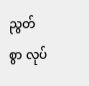ညွတ်စွာ လုပ်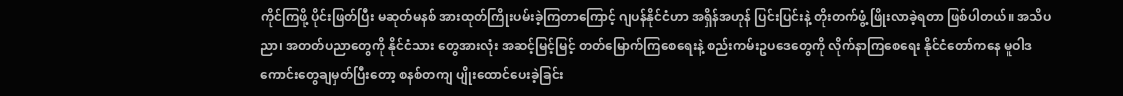ကိုင်ကြဖို့ ပိုင်းဖြတ်ပြီး မဆုတ်မနစ် အားထုတ်ကြိုးပမ်းခဲ့ကြတာကြောင့် ဂျပန်နိုင်ငံဟာ အရှိန်အဟုန် ပြင်းပြင်းနဲ့ တိုးတက်ဖွံ့ ဖြိုးလာခဲ့ရတာ ဖြစ်ပါတယ်။ အသိပညာ၊ အတတ်ပညာတွေကို နိုင်ငံသား တွေအားလုံး အဆင့်မြင့်မြင့် တတ်မြောက်ကြစေရေးနဲ့ စည်းကမ်းဥပဒေတွေကို လိုက်နာကြစေရေး နိုင်ငံတော်ကနေ မူဝါဒကောင်းတွေချမှတ်ပြီးတော့ စနစ်တကျ ပျိုးထောင်ပေးခဲ့ခြင်း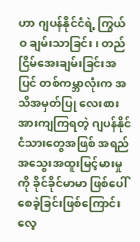ဟာ ဂျပန်နိုင်ငံရဲ့ ကြွယ်ဝ ချမ်းသာခြင်း၊ တည်ငြိမ်အေးချမ်းခြင်းအပြင် တစ်ကမ္ဘာလုံးက အသိအမှတ်ပြု လေးစားအားကျကြရတဲ့ ဂျပန်နိုင်ငံသားတွေအဖြစ် အရည်အသွေးအထူးမြင့်မားမှု ကို ခိုင်ခိုင်မာမာ ဖြစ်ပေါ်စေခဲ့ခြင်းဖြစ်ကြောင်း လေ့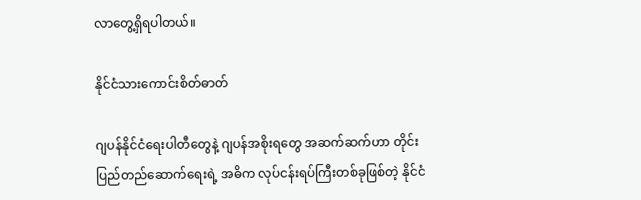လာတွေ့ရှိရပါတယ်။

နိုင်ငံသားကောင်းစိတ်ဓာတ်

ဂျပန်နိုင်ငံရေးပါတီတွေနဲ့ ဂျပန်အစိုးရတွေ အဆက်ဆက်ဟာ တိုင်းပြည်တည်ဆောက်ရေးရဲ့ အဓိက လုပ်ငန်းရပ်ကြီးတစ်ခုဖြစ်တဲ့ နိုင်ငံ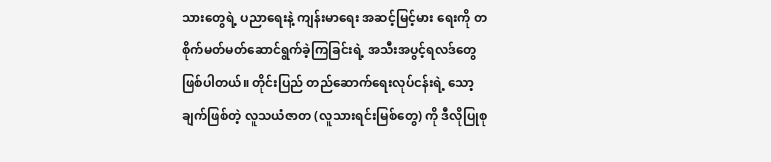သားတွေရဲ့ ပညာရေးနဲ့ ကျန်းမာရေး အဆင့်မြင့်မား ရေးကို တစိုက်မတ်မတ်ဆောင်ရွက်ခဲ့ကြခြင်းရဲ့ အသီးအပွင့်ရလဒ်တွေဖြစ်ပါတယ်။ တိုင်းပြည် တည်ဆောက်ရေးလုပ်ငန်းရဲ့ သော့ချက်ဖြစ်တဲ့ လူသယံဇာတ (လူသားရင်းမြစ်တွေ) ကို ဒီလိုပြုစု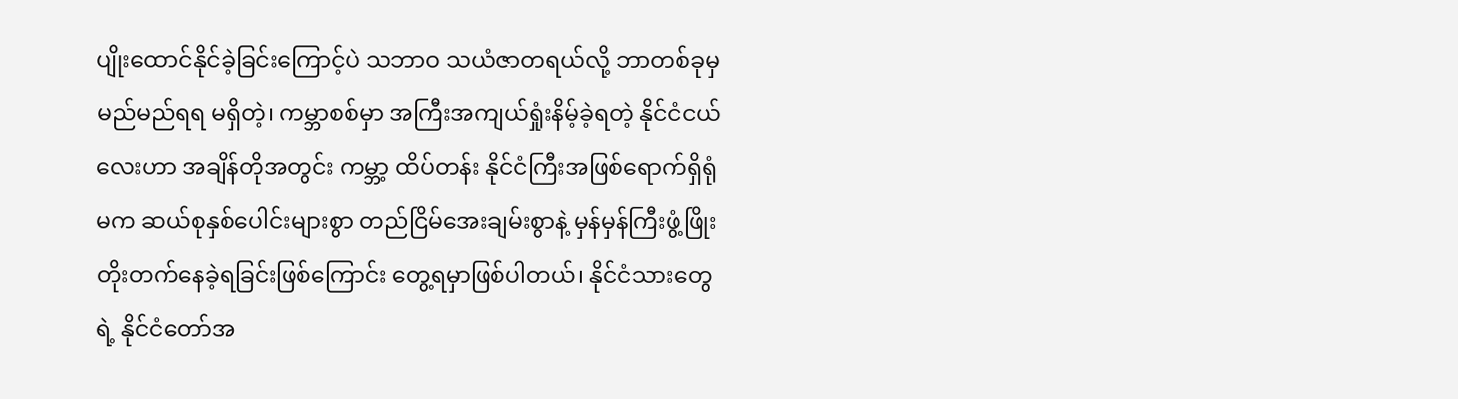ပျိုးထောင်နိုင်ခဲ့ခြင်းကြောင့်ပဲ သဘာဝ သယံဇာတရယ်လို့ ဘာတစ်ခုမှ မည်မည်ရရ မရှိတဲ့၊ ကမ္ဘာစစ်မှာ အကြီးအကျယ်ရှုံးနိမ့်ခဲ့ရတဲ့ နိုင်ငံငယ်လေးဟာ အချိန်တိုအတွင်း ကမ္ဘာ့ ထိပ်တန်း နိုင်ငံကြီးအဖြစ်ရောက်ရှိရုံမက ဆယ်စုနှစ်ပေါင်းများစွာ တည်ငြိမ်အေးချမ်းစွာနဲ့ မှန်မှန်ကြီးဖွံ့ဖြိုး တိုးတက်နေခဲ့ရခြင်းဖြစ်ကြောင်း တွေ့ရမှာဖြစ်ပါတယ်၊ နိုင်ငံသားတွေရဲ့ နိုင်ငံတော်အ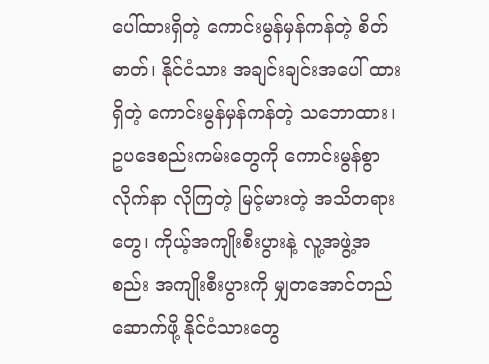ပေါ်ထားရှိတဲ့ ကောင်းမွန်မှန်ကန်တဲ့ စိတ်ဓာတ်၊ နိုင်ငံသား အချင်းချင်းအပေါ် ထားရှိတဲ့ ကောင်းမွန်မှန်ကန်တဲ့ သဘောထား၊ ဥပဒေစည်းကမ်းတွေကို ကောင်းမွန်စွာ လိုက်နာ လိုကြတဲ့ မြင့်မားတဲ့ အသိတရားတွေ၊ ကိုယ့်အကျိုးစီးပွားနဲ့ လူ့အဖွဲ့အစည်း အကျိုးစီးပွားကို မျှတအောင်တည်ဆောက်ဖို့ နိုင်ငံသားတွေ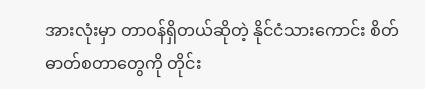အားလုံးမှာ တာဝန်ရှိတယ်ဆိုတဲ့ နိုင်ငံသားကောင်း စိတ်ဓာတ်စတာတွေကို တိုင်း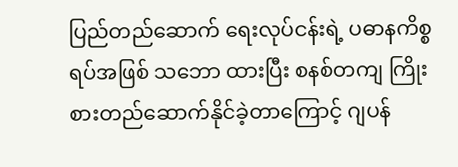ပြည်တည်ဆောက် ရေးလုပ်ငန်းရဲ့ ပဓာနကိစ္စရပ်အဖြစ် သဘော ထားပြီး စနစ်တကျ ကြိုးစားတည်ဆောက်နိုင်ခဲ့တာကြောင့် ဂျပန်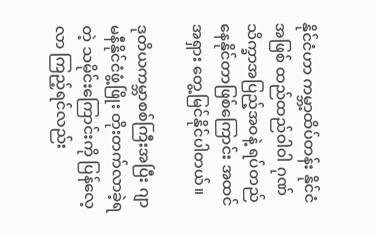နိုင်ငံဟာ ကမ္ဘာ့ထိပ်တန်း နိုင်ငံအဖြစ် ထည်ထည်ဝါဝါ ဂုဏ်သိက္ခာအပြည့်အဝနဲ့ ရပ်တည်နေနိုင်တာဖြစ်ကြောင်း အထင်အရှား တွေ့မြင်နိုင်ပါတယ်။

ဒုတိယကမ္ဘာစစ်ကြီးအပြီး ဂျာမနီနိုင်ငံဖွံ့ဖြိုး တိုးတက်လာခဲ့ရတဲ့ သမိုင်းကြောင်းကို ပြန်လေ့လာ ကြည့်ရင်လည်း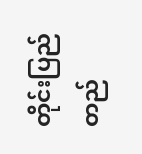တိုင်းပြည်တည်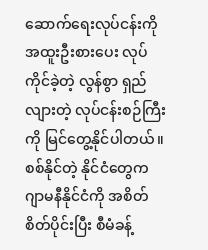ဆောက်ရေးလုပ်ငန်းကို အထူးဦးစားပေး လုပ်ကိုင်ခဲ့တဲ့ လွန်စွာ ရှည်လျားတဲ့ လုပ်ငန်းစဉ်ကြီးကို မြင်တွေ့နိုင်ပါတယ်။ စစ်နိုင်တဲ့ နိုင်ငံတွေက ဂျာမနီနိုင်ငံကို အစိတ်စိတ်ပိုင်းပြီး စီမံခန့်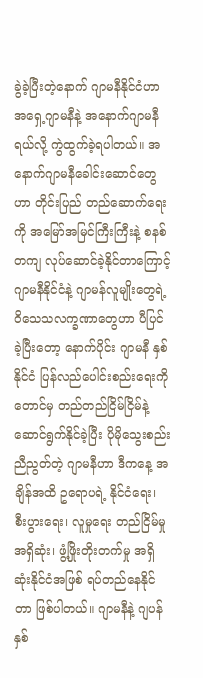ခွဲခဲ့ပြီးတဲ့နောက် ဂျာမနီနိုင်ငံဟာ အရှေ့ဂျာမနီနဲ့ အနောက်ဂျာမနီရယ်လို့ ကွဲထွက်ခဲ့ရပါတယ်။ အနောက်ဂျာမနီခေါင်းဆောင်တွေဟာ တိုင်းပြည် တည်ဆောက်ရေးကို အမြော်အမြင်ကြီးကြီးနဲ့ စနစ်တကျ လုပ်ဆောင်ခဲ့နိုင်တာကြောင့် ဂျာမနီနိုင်ငံနဲ့ ဂျာမန်လူမျိုးတွေရဲ့ ဝိသေသလက္ခဏာတွေဟာ ပီပြင်ခဲ့ပြီးတော့ နောက်ပိုင်း ဂျာမနီ နှစ်နိုင်ငံ ပြန်လည်ပေါင်းစည်းရေးကိုတောင်မှ တည်တည်ငြိမ်ငြိမ်နဲ့ ဆောင်ရွက်နိုင်ခဲ့ပြီး ပိုမိုသွေးစည်းညီညွတ်တဲ့ ဂျာမနီဟာ ဒီကနေ့ အချိန်အထိ ဥရောပရဲ့ နိုင်ငံရေး၊ စီးပွားရေး၊ လူမှုရေး တည်ငြိမ်မှုအရှိဆုံး၊ ဖွံ့ဖြိုးတိုးတက်မှု အရှိဆုံးနိုင်ငံအဖြစ် ရပ်တည်နေနိုင်တာ ဖြစ်ပါတယ်။ ဂျာမနီနဲ့ ဂျပန် နှစ်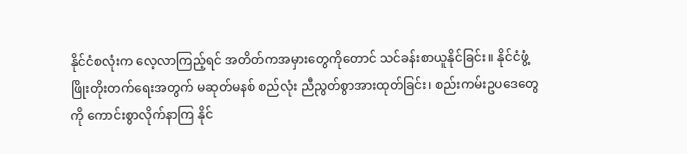နိုင်ငံစလုံးက လေ့လာကြည့်ရင် အတိတ်ကအမှားတွေကိုတောင် သင်ခန်းစာယူနိုင်ခြင်း။ နိုင်ငံဖွံ့ဖြိုးတိုးတက်ရေးအတွက် မဆုတ်မနစ် စည်လုံး ညီညွတ်စွာအားထုတ်ခြင်း၊ စည်းကမ်းဥပဒေတွေကို ကောင်းစွာလိုက်နာကြ နိုင်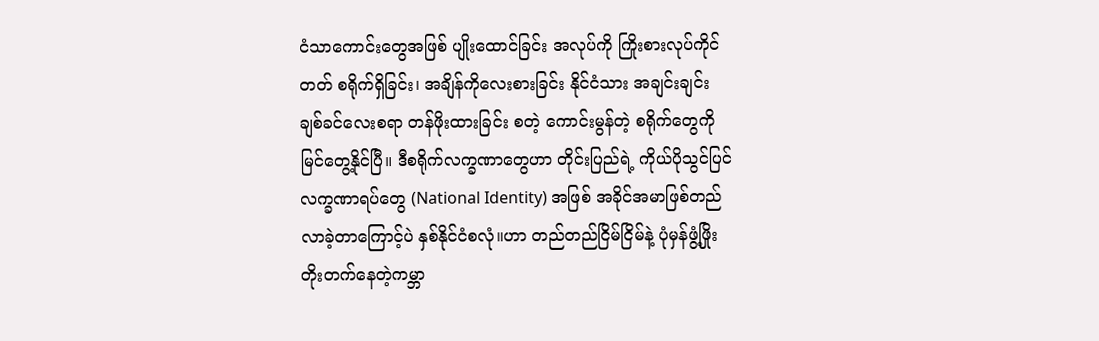ငံသာကောင်းတွေအဖြစ် ပျိုးထောင်ခြင်း အလုပ်ကို ကြိုးစားလုပ်ကိုင်တတ် စရိုက်ရှိခြင်း၊ အချိန်ကိုလေးစားခြင်း နိုင်ငံသား အချင်းချင်း ချစ်ခင်လေးစရာ တန်ဖိုးထားခြင်း စတဲ့ ကောင်းမွန်တဲ့ စရိုက်တွေကို မြင်တွေ့နိုင်ပြီ။ ဒီစရိုက်လက္ခဏာတွေဟာ တိုင်းပြည်ရဲ့ ကိုယ်ပိုသွင်ပြင်လက္ခဏာရပ်တွေ (National Identity) အဖြစ် အခိုင်အမာဖြစ်တည်လာခဲ့တာကြောင့်ပဲ နှစ်နိုင်ငံစလုံ။ဟာ တည်တည်ငြိမ်ငြိမ်နဲ့ ပုံမှန်ဖွံ့ဖြိုး တိုးတက်နေတဲ့ကမ္ဘာ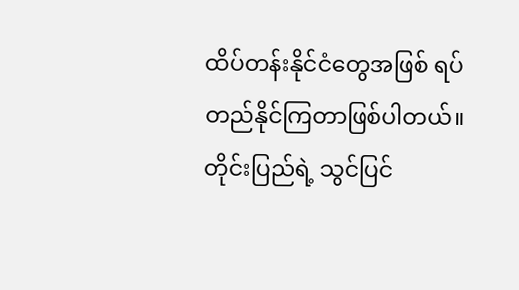ထိပ်တန်းနိုင်ငံတွေအဖြစ် ရပ်တည်နိုင်ကြတာဖြစ်ပါတယ်။ တိုင်းပြည်ရဲ့ သွင်ပြင်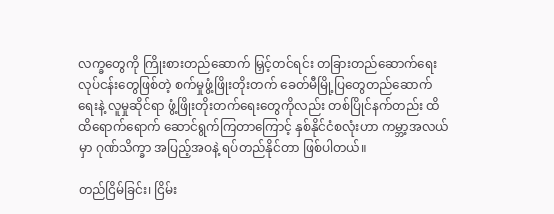လက္ခတွေကို ကြိုးစားတည်ဆောက် မြှင့်တင်ရင်း တခြားတည်ဆောက်ရေး လုပ်ငန်းတွေဖြစ်တဲ့ စက်မှုဖွံ့ဖြိုးတိုးတက် ခေတ်မီမြို့ပြတွေတည်ဆောက်ရေးနဲ့ လူမှုဆိုင်ရာ ဖွံ့ဖြိုးတိုးတက်ရေးတွေကိုလည်း တစ်ပြိုင်နက်တည်း ထိထိရောက်ရောက် ဆောင်ရွက်ကြတာကြောင့် နှစ်နိုင်ငံစလုံးဟာ ကမ္ဘာ့အလယ်မှာ ဂုဏ်သိက္ခာ အပြည့်အဝနဲ့ ရပ်တည်နိုင်တာ ဖြစ်ပါတယ်။

တည်ငြိမ်ခြင်း၊ ငြိမ်း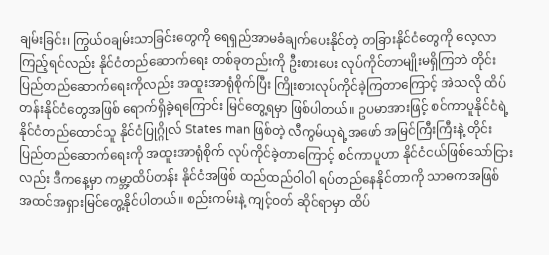ချမ်းခြင်း၊ ကြွယ်ဝချမ်းသာခြင်းတွေကို ရေရှည်အာမခံချက်ပေးနိုင်တဲ့ တခြားနိုင်ငံတွေကို လေ့လာကြည့်ရင်လည်း နိုင်ငံတည်ဆောက်ရေး တစ်ခုတည်းကို ဦးစားပေး လုပ်ကိုင်တာမျိုးမရှိကြဘဲ တိုင်းပြည်တည်ဆောက်ရေးကိုလည်း အထူးအာရုံစိုက်ပြီး ကြိုးစားလုပ်ကိုင်ခဲ့ကြတာကြောင့် အဲသလို ထိပ်တန်းနိုင်ငံတွေအဖြစ် ရောက်ရှိခဲ့ရကြောင်း မြင်တွေ့ရမှာ ဖြစ်ပါတယ်။ ဥပမာအားဖြင့် စင်ကာပူနိုင်ငံရဲ့ နိုင်ငံတည်ထောင်သူ နိုင်ငံပြုဂ္ဂိုလ် States man ဖြစ်တဲ့ လီကွမ်ယုရဲ့အဖော် အမြင်ကြီးကြီးနဲ့ တိုင်းပြည်တည်ဆောက်ရေးကို အထူးအာရုံစိုက် လုပ်ကိုင်ခဲ့တာကြောင့် စင်ကာပူဟာ နိုင်ငံငယ်ဖြစ်သော်ငြားလည်း ဒီကနေ့မှာ ကမ္ဘာ့ထိပ်တန်း နိုင်ငံအဖြစ် ထည်ထည်ဝါဝါ ရပ်တည်နေနိုင်တာကို သာဓကအဖြစ် အထင်အရှားမြင်တွေ့နိုင်ပါတယ်။ စည်းကမ်းနဲ့ ကျင့်ဝတ် ဆိုင်ရာမှာ ထိပ်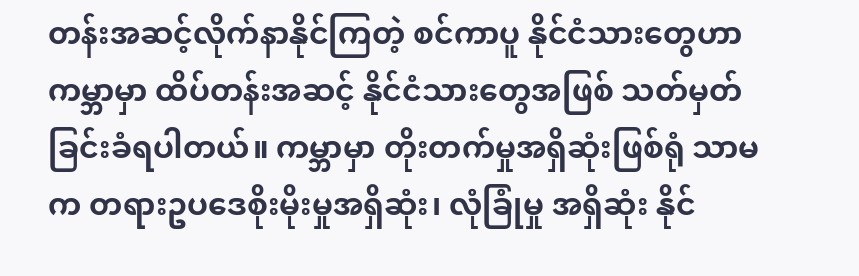တန်းအဆင့်လိုက်နာနိုင်ကြတဲ့ စင်ကာပူ နိုင်ငံသားတွေဟာ ကမ္ဘာမှာ ထိပ်တန်းအဆင့် နိုင်ငံသားတွေအဖြစ် သတ်မှတ်ခြင်းခံရပါတယ်။ ကမ္ဘာမှာ တိုးတက်မှုအရှိဆုံးဖြစ်ရုံ သာမက တရားဥပဒေစိုးမိုးမှုအရှိဆုံး၊ လုံခြုံမှု အရှိဆုံး နိုင်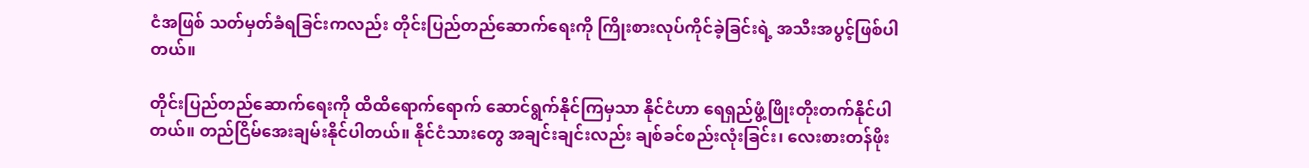ငံအဖြစ် သတ်မှတ်ခံရခြင်းကလည်း တိုင်းပြည်တည်ဆောက်ရေးကို ကြိုးစားလုပ်ကိုင်ခဲ့ခြင်းရဲ့ အသီးအပွင့်ဖြစ်ပါတယ်။

တိုင်းပြည်တည်ဆောက်ရေးကို ထိထိရောက်ရောက် ဆောင်ရွက်နိုင်ကြမှသာ နိုင်ငံဟာ ရေရှည်ဖွံ့ဖြိုးတိုးတက်နိုင်ပါတယ်။ တည်ငြိမ်အေးချမ်းနိုင်ပါတယ်။ နိုင်ငံသားတွေ အချင်းချင်းလည်း ချစ်ခင်စည်းလုံးခြင်း၊ လေးစားတန်ဖိုး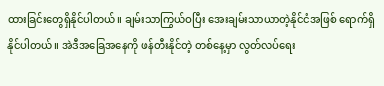ထားခြင်းတွေရှိနိုင်ပါတယ်။ ချမ်းသာကြွယ်ဝပြီး အေးချမ်းသာယာတဲ့နိုင်ငံအဖြစ် ရောက်ရှိနိုင်ပါတယ်။ အဲဒီအခြေအနေကို ဖန်တီးနိုင်တဲ့ တစ်နေ့မှာ လွတ်လပ်ရေး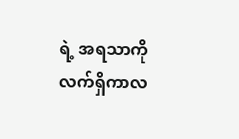ရဲ့ အရသာကို လက်ရှိကာလ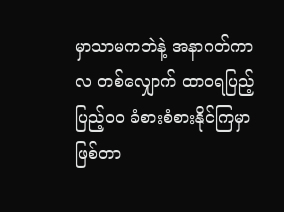မှာသာမကဘဲနဲ့ အနာဂတ်ကာလ တစ်လျှောက် ထာဝရပြည့်ပြည့်ဝဝ ခံစားစံစားနိုင်ကြမှာ ဖြစ်တာ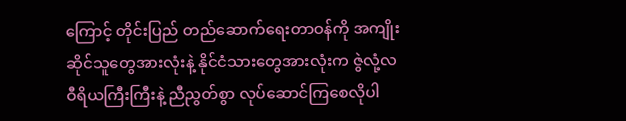ကြောင့် တိုင်းပြည် တည်ဆောက်ရေးတာဝန်ကို အကျိုးဆိုင်သူတွေအားလုံးနဲ့ နိုင်ငံသားတွေအားလုံးက ဇွဲလုံ့လ ဝီရိယကြီးကြီးနဲ့ ညီညွတ်စွာ လုပ်ဆောင်ကြစေလိုပါ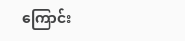ကြောင်း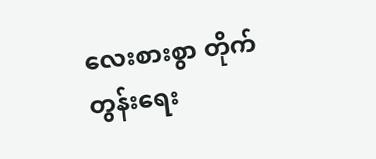လေးစားစွာ တိုက်တွန်းရေး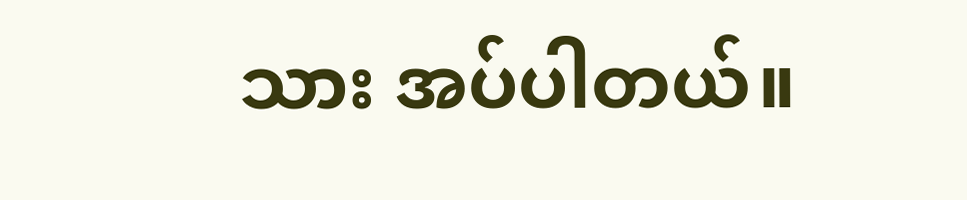သား အပ်ပါတယ်။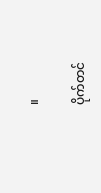။

ပိုက်တင်